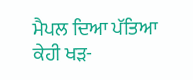ਮੈਪਲ ਦਿਆ ਪੱਤਿਆ ਕੇਹੀ ਖੜ-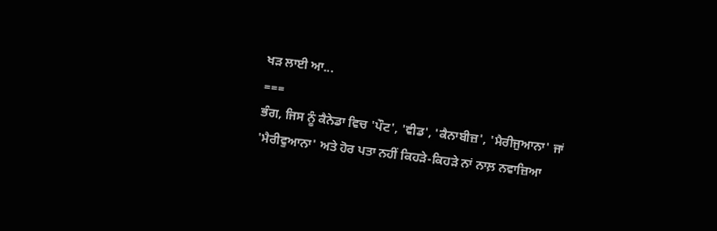ਖੜ ਲਾਈ ਆ...
===
ਭੰਗ, ਜਿਸ ਨੂੰ ਕੈਨੇਡਾ ਵਿਚ 'ਪੌਟ', 'ਵੀਡ', 'ਕੈਨਾਬੀਜ਼', 'ਮੈਰੀਜੁਆਨਾ' ਜਾਂ 'ਮੈਰੀਵੁਆਨਾ' ਅਤੇ ਹੋਰ ਪਤਾ ਨਹੀਂ ਕਿਹੜੇ-ਕਿਹੜੇ ਨਾਂ ਨਾਲ਼ ਨਵਾਜ਼ਿਆ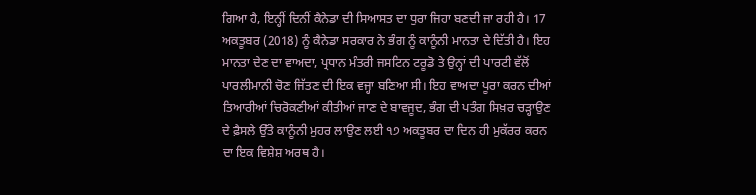ਗਿਆ ਹੈ, ਇਨ੍ਹੀਂ ਦਿਨੀਂ ਕੈਨੇਡਾ ਦੀ ਸਿਆਸਤ ਦਾ ਧੁਰਾ ਜਿਹਾ ਬਣਦੀ ਜਾ ਰਹੀ ਹੈ। 17 ਅਕਤੂਬਰ (2018) ਨੂੰ ਕੈਨੇਡਾ ਸਰਕਾਰ ਨੇ ਭੰਗ ਨੂੰ ਕਾਨੂੰਨੀ ਮਾਨਤਾ ਦੇ ਦਿੱਤੀ ਹੈ। ਇਹ ਮਾਨਤਾ ਦੇਣ ਦਾ ਵਾਅਦਾ, ਪ੍ਰਧਾਨ ਮੰਤਰੀ ਜਸਟਿਨ ਟਰੂਡੋ ਤੇ ਉਨ੍ਹਾਂ ਦੀ ਪਾਰਟੀ ਵੱਲੋਂ ਪਾਰਲੀਮਾਨੀ ਚੋਣ ਜਿੱਤਣ ਦੀ ਇਕ ਵਜ੍ਹਾ ਬਣਿਆ ਸੀ। ਇਹ ਵਾਅਦਾ ਪੂਰਾ ਕਰਨ ਦੀਆਂ ਤਿਆਰੀਆਂ ਚਿਰੋਕਣੀਆਂ ਕੀਤੀਆਂ ਜਾਣ ਦੇ ਬਾਵਜੂਦ, ਭੰਗ ਦੀ ਪਤੰਗ ਸਿਖ਼ਰ ਚੜ੍ਹਾਉਣ ਦੇ ਫ਼ੈਸਲੇ ਉੱਤੇ ਕਾਨੂੰਨੀ ਮੁਹਰ ਲਾਉਣ ਲਈ ੧੭ ਅਕਤੂਬਰ ਦਾ ਦਿਨ ਹੀ ਮੁਕੱਰਰ ਕਰਨ ਦਾ ਇਕ ਵਿਸ਼ੇਸ਼ ਅਰਥ ਹੈ।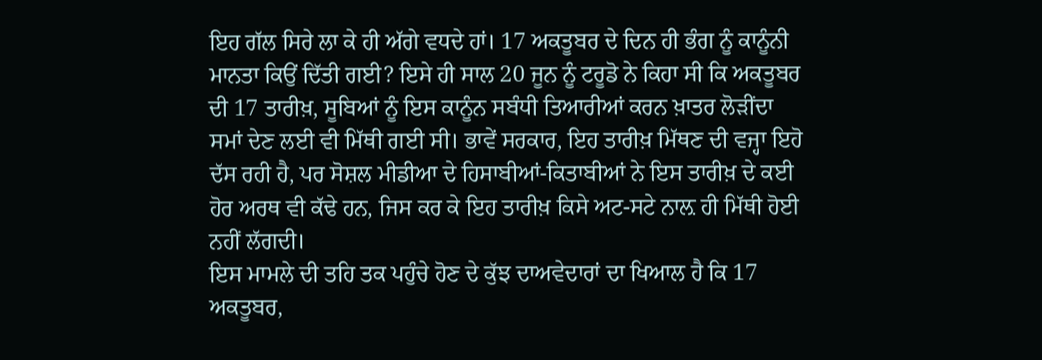ਇਹ ਗੱਲ ਸਿਰੇ ਲਾ ਕੇ ਹੀ ਅੱਗੇ ਵਧਦੇ ਹਾਂ। 17 ਅਕਤੂਬਰ ਦੇ ਦਿਨ ਹੀ ਭੰਗ ਨੂੰ ਕਾਨੂੰਨੀ ਮਾਨਤਾ ਕਿਉਂ ਦਿੱਤੀ ਗਈ? ਇਸੇ ਹੀ ਸਾਲ 20 ਜੂਨ ਨੂੰ ਟਰੂਡੋ ਨੇ ਕਿਹਾ ਸੀ ਕਿ ਅਕਤੂਬਰ ਦੀ 17 ਤਾਰੀਖ਼, ਸੂਬਿਆਂ ਨੂੰ ਇਸ ਕਾਨੂੰਨ ਸਬੰਧੀ ਤਿਆਰੀਆਂ ਕਰਨ ਖ਼ਾਤਰ ਲੋੜੀਂਦਾ ਸਮਾਂ ਦੇਣ ਲਈ ਵੀ ਮਿੱਥੀ ਗਈ ਸੀ। ਭਾਵੇਂ ਸਰਕਾਰ, ਇਹ ਤਾਰੀਖ਼ ਮਿੱਥਣ ਦੀ ਵਜ੍ਹਾ ਇਹੋ ਦੱਸ ਰਹੀ ਹੈ, ਪਰ ਸੋਸ਼ਲ ਮੀਡੀਆ ਦੇ ਹਿਸਾਬੀਆਂ-ਕਿਤਾਬੀਆਂ ਨੇ ਇਸ ਤਾਰੀਖ਼ ਦੇ ਕਈ ਹੋਰ ਅਰਥ ਵੀ ਕੱਢੇ ਹਨ, ਜਿਸ ਕਰ ਕੇ ਇਹ ਤਾਰੀਖ਼ ਕਿਸੇ ਅਟ-ਸਟੇ ਨਾਲ਼ ਹੀ ਮਿੱਥੀ ਹੋਈ ਨਹੀਂ ਲੱਗਦੀ।
ਇਸ ਮਾਮਲੇ ਦੀ ਤਹਿ ਤਕ ਪਹੁੰਚੇ ਹੋਣ ਦੇ ਕੁੱਝ ਦਾਅਵੇਦਾਰਾਂ ਦਾ ਖਿਆਲ ਹੈ ਕਿ 17 ਅਕਤੂਬਰ,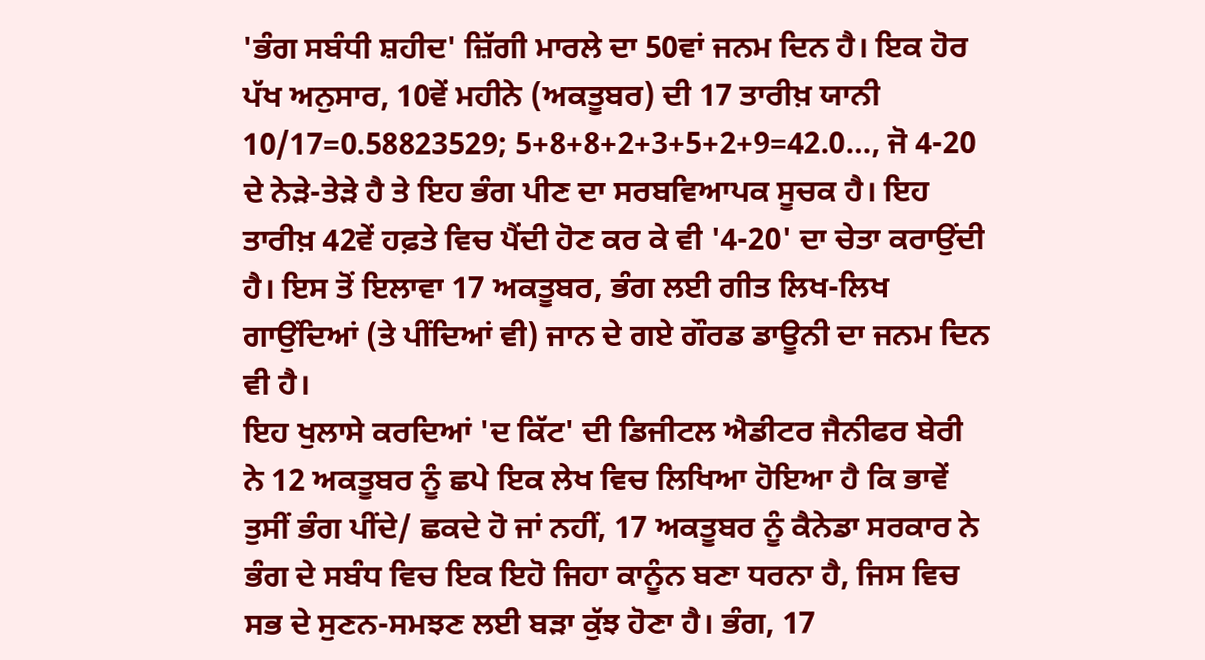'ਭੰਗ ਸਬੰਧੀ ਸ਼ਹੀਦ' ਜ਼ਿੱਗੀ ਮਾਰਲੇ ਦਾ 50ਵਾਂ ਜਨਮ ਦਿਨ ਹੈ। ਇਕ ਹੋਰ ਪੱਖ ਅਨੁਸਾਰ, 10ਵੇਂ ਮਹੀਨੇ (ਅਕਤੂਬਰ) ਦੀ 17 ਤਾਰੀਖ਼ ਯਾਨੀ 10/17=0.58823529; 5+8+8+2+3+5+2+9=42.0…, ਜੋ 4-20 ਦੇ ਨੇੜੇ-ਤੇੜੇ ਹੈ ਤੇ ਇਹ ਭੰਗ ਪੀਣ ਦਾ ਸਰਬਵਿਆਪਕ ਸੂਚਕ ਹੈ। ਇਹ ਤਾਰੀਖ਼ 42ਵੇਂ ਹਫ਼ਤੇ ਵਿਚ ਪੈਂਦੀ ਹੋਣ ਕਰ ਕੇ ਵੀ '4-20' ਦਾ ਚੇਤਾ ਕਰਾਉਂਦੀ ਹੈ। ਇਸ ਤੋਂ ਇਲਾਵਾ 17 ਅਕਤੂਬਰ, ਭੰਗ ਲਈ ਗੀਤ ਲਿਖ-ਲਿਖ ਗਾਉਂਦਿਆਂ (ਤੇ ਪੀਂਦਿਆਂ ਵੀ) ਜਾਨ ਦੇ ਗਏ ਗੌਰਡ ਡਾਊਨੀ ਦਾ ਜਨਮ ਦਿਨ ਵੀ ਹੈ।
ਇਹ ਖੁਲਾਸੇ ਕਰਦਿਆਂ 'ਦ ਕਿੱਟ' ਦੀ ਡਿਜੀਟਲ ਐਡੀਟਰ ਜੈਨੀਫਰ ਬੇਰੀ ਨੇ 12 ਅਕਤੂਬਰ ਨੂੰ ਛਪੇ ਇਕ ਲੇਖ ਵਿਚ ਲਿਖਿਆ ਹੋਇਆ ਹੈ ਕਿ ਭਾਵੇਂ ਤੁਸੀਂ ਭੰਗ ਪੀਂਦੇ/ ਛਕਦੇ ਹੋ ਜਾਂ ਨਹੀਂ, 17 ਅਕਤੂਬਰ ਨੂੰ ਕੈਨੇਡਾ ਸਰਕਾਰ ਨੇ ਭੰਗ ਦੇ ਸਬੰਧ ਵਿਚ ਇਕ ਇਹੋ ਜਿਹਾ ਕਾਨੂੰਨ ਬਣਾ ਧਰਨਾ ਹੈ, ਜਿਸ ਵਿਚ ਸਭ ਦੇ ਸੁਣਨ-ਸਮਝਣ ਲਈ ਬੜਾ ਕੁੱਝ ਹੋਣਾ ਹੈ। ਭੰਗ, 17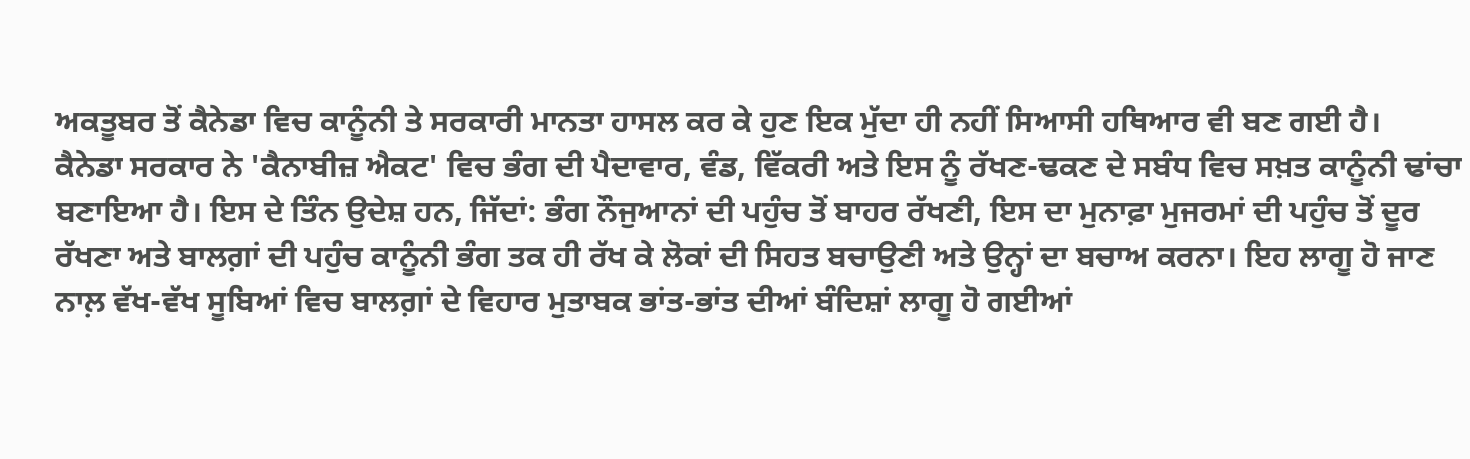ਅਕਤੂਬਰ ਤੋਂ ਕੈਨੇਡਾ ਵਿਚ ਕਾਨੂੰਨੀ ਤੇ ਸਰਕਾਰੀ ਮਾਨਤਾ ਹਾਸਲ ਕਰ ਕੇ ਹੁਣ ਇਕ ਮੁੱਦਾ ਹੀ ਨਹੀਂ ਸਿਆਸੀ ਹਥਿਆਰ ਵੀ ਬਣ ਗਈ ਹੈ।
ਕੈਨੇਡਾ ਸਰਕਾਰ ਨੇ 'ਕੈਨਾਬੀਜ਼ ਐਕਟ' ਵਿਚ ਭੰਗ ਦੀ ਪੈਦਾਵਾਰ, ਵੰਡ, ਵਿੱਕਰੀ ਅਤੇ ਇਸ ਨੂੰ ਰੱਖਣ-ਢਕਣ ਦੇ ਸਬੰਧ ਵਿਚ ਸਖ਼ਤ ਕਾਨੂੰਨੀ ਢਾਂਚਾ ਬਣਾਇਆ ਹੈ। ਇਸ ਦੇ ਤਿੰਨ ਉਦੇਸ਼ ਹਨ, ਜਿੱਦਾਂ: ਭੰਗ ਨੌਜੁਆਨਾਂ ਦੀ ਪਹੁੰਚ ਤੋਂ ਬਾਹਰ ਰੱਖਣੀ, ਇਸ ਦਾ ਮੁਨਾਫ਼ਾ ਮੁਜਰਮਾਂ ਦੀ ਪਹੁੰਚ ਤੋਂ ਦੂਰ ਰੱਖਣਾ ਅਤੇ ਬਾਲਗ਼ਾਂ ਦੀ ਪਹੁੰਚ ਕਾਨੂੰਨੀ ਭੰਗ ਤਕ ਹੀ ਰੱਖ ਕੇ ਲੋਕਾਂ ਦੀ ਸਿਹਤ ਬਚਾਉਣੀ ਅਤੇ ਉਨ੍ਹਾਂ ਦਾ ਬਚਾਅ ਕਰਨਾ। ਇਹ ਲਾਗੂ ਹੋ ਜਾਣ ਨਾਲ਼ ਵੱਖ-ਵੱਖ ਸੂਬਿਆਂ ਵਿਚ ਬਾਲਗ਼ਾਂ ਦੇ ਵਿਹਾਰ ਮੁਤਾਬਕ ਭਾਂਤ-ਭਾਂਤ ਦੀਆਂ ਬੰਦਿਸ਼ਾਂ ਲਾਗੂ ਹੋ ਗਈਆਂ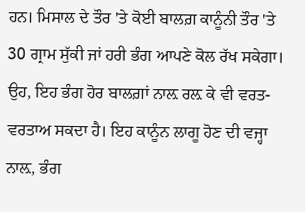ਹਨ। ਮਿਸਾਲ ਦੇ ਤੌਰ 'ਤੇ ਕੋਈ ਬਾਲਗ਼ ਕਾਨੂੰਨੀ ਤੌਰ 'ਤੇ 30 ਗ੍ਰਾਮ ਸੁੱਕੀ ਜਾਂ ਹਰੀ ਭੰਗ ਆਪਣੇ ਕੋਲ ਰੱਖ ਸਕੇਗਾ। ਉਹ, ਇਹ ਭੰਗ ਹੋਰ ਬਾਲਗ਼ਾਂ ਨਾਲ਼ ਰਲ਼ ਕੇ ਵੀ ਵਰਤ-ਵਰਤਾਅ ਸਕਦਾ ਹੈ। ਇਹ ਕਾਨੂੰਨ ਲਾਗੂ ਹੋਣ ਦੀ ਵਜ੍ਹਾ ਨਾਲ਼, ਭੰਗ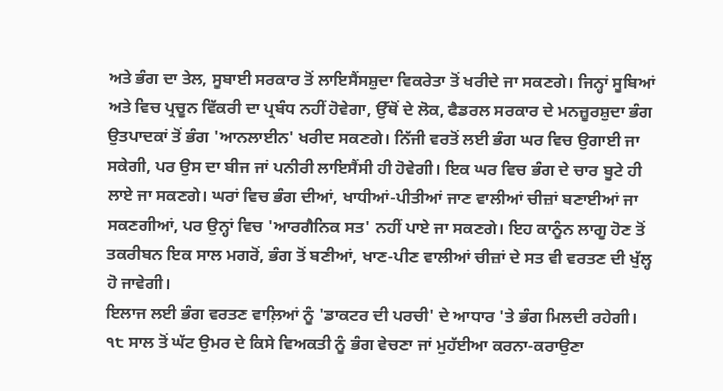ਅਤੇ ਭੰਗ ਦਾ ਤੇਲ, ਸੂਬਾਈ ਸਰਕਾਰ ਤੋਂ ਲਾਇਸੈਂਸਸ਼ੁਦਾ ਵਿਕਰੇਤਾ ਤੋਂ ਖਰੀਦੇ ਜਾ ਸਕਣਗੇ। ਜਿਨ੍ਹਾਂ ਸੂਬਿਆਂ ਅਤੇ ਵਿਚ ਪ੍ਰਚੂਨ ਵਿੱਕਰੀ ਦਾ ਪ੍ਰਬੰਧ ਨਹੀਂ ਹੋਵੇਗਾ, ਉੱਥੋਂ ਦੇ ਲੋਕ, ਫੈਡਰਲ ਸਰਕਾਰ ਦੇ ਮਨਜ਼ੂਰਸ਼ੁਦਾ ਭੰਗ ਉਤਪਾਦਕਾਂ ਤੋਂ ਭੰਗ 'ਆਨਲਾਈਨ' ਖਰੀਦ ਸਕਣਗੇ। ਨਿੱਜੀ ਵਰਤੋਂ ਲਈ ਭੰਗ ਘਰ ਵਿਚ ਉਗਾਈ ਜਾ ਸਕੇਗੀ, ਪਰ ਉਸ ਦਾ ਬੀਜ ਜਾਂ ਪਨੀਰੀ ਲਾਇਸੈਂਸੀ ਹੀ ਹੋਵੇਗੀ। ਇਕ ਘਰ ਵਿਚ ਭੰਗ ਦੇ ਚਾਰ ਬੂਟੇ ਹੀ ਲਾਏ ਜਾ ਸਕਣਗੇ। ਘਰਾਂ ਵਿਚ ਭੰਗ ਦੀਆਂ, ਖਾਧੀਆਂ-ਪੀਤੀਆਂ ਜਾਣ ਵਾਲੀਆਂ ਚੀਜ਼ਾਂ ਬਣਾਈਆਂ ਜਾ ਸਕਣਗੀਆਂ, ਪਰ ਉਨ੍ਹਾਂ ਵਿਚ 'ਆਰਗੈਨਿਕ ਸਤ' ਨਹੀਂ ਪਾਏ ਜਾ ਸਕਣਗੇ। ਇਹ ਕਾਨੂੰਨ ਲਾਗੂ ਹੋਣ ਤੋਂ ਤਕਰੀਬਨ ਇਕ ਸਾਲ ਮਗਰੋਂ, ਭੰਗ ਤੋਂ ਬਣੀਆਂ, ਖਾਣ-ਪੀਣ ਵਾਲੀਆਂ ਚੀਜ਼ਾਂ ਦੇ ਸਤ ਵੀ ਵਰਤਣ ਦੀ ਖੁੱਲ੍ਹ ਹੋ ਜਾਵੇਗੀ।
ਇਲਾਜ ਲਈ ਭੰਗ ਵਰਤਣ ਵਾਲ਼ਿਆਂ ਨੂੰ 'ਡਾਕਟਰ ਦੀ ਪਰਚੀ' ਦੇ ਆਧਾਰ 'ਤੇ ਭੰਗ ਮਿਲਦੀ ਰਹੇਗੀ। ੧੮ ਸਾਲ ਤੋਂ ਘੱਟ ਉਮਰ ਦੇ ਕਿਸੇ ਵਿਅਕਤੀ ਨੂੰ ਭੰਗ ਵੇਚਣਾ ਜਾਂ ਮੁਹੱਈਆ ਕਰਨਾ-ਕਰਾਉਣਾ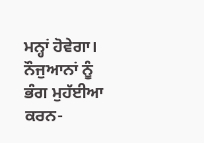ਮਨ੍ਹਾਂ ਹੋਵੇਗਾ। ਨੌਜੁਆਨਾਂ ਨੂੰ ਭੰਗ ਮੁਹੱਈਆ ਕਰਨ-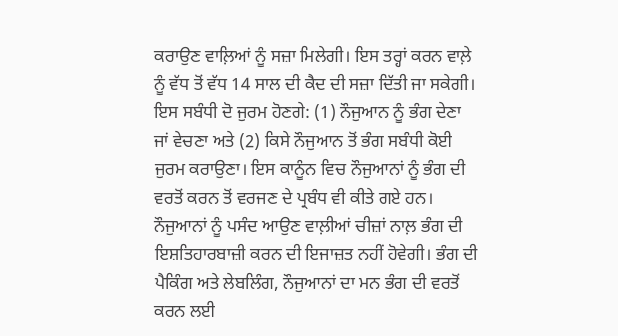ਕਰਾਉਣ ਵਾਲ਼ਿਆਂ ਨੂੰ ਸਜ਼ਾ ਮਿਲੇਗੀ। ਇਸ ਤਰ੍ਹਾਂ ਕਰਨ ਵਾਲ਼ੇ ਨੂੰ ਵੱਧ ਤੋਂ ਵੱਧ 14 ਸਾਲ ਦੀ ਕੈਦ ਦੀ ਸਜ਼ਾ ਦਿੱਤੀ ਜਾ ਸਕੇਗੀ। ਇਸ ਸਬੰਧੀ ਦੋ ਜੁਰਮ ਹੋਣਗੇ: (1) ਨੌਜੁਆਨ ਨੂੰ ਭੰਗ ਦੇਣਾ ਜਾਂ ਵੇਚਣਾ ਅਤੇ (2) ਕਿਸੇ ਨੌਜੁਆਨ ਤੋਂ ਭੰਗ ਸਬੰਧੀ ਕੋਈ ਜੁਰਮ ਕਰਾਉਣਾ। ਇਸ ਕਾਨੂੰਨ ਵਿਚ ਨੌਜੁਆਨਾਂ ਨੂੰ ਭੰਗ ਦੀ ਵਰਤੋਂ ਕਰਨ ਤੋਂ ਵਰਜਣ ਦੇ ਪ੍ਰਬੰਧ ਵੀ ਕੀਤੇ ਗਏ ਹਨ। ਨੌਜੁਆਨਾਂ ਨੂੰ ਪਸੰਦ ਆਉਣ ਵਾਲ਼ੀਆਂ ਚੀਜ਼ਾਂ ਨਾਲ਼ ਭੰਗ ਦੀ ਇਸ਼ਤਿਹਾਰਬਾਜ਼ੀ ਕਰਨ ਦੀ ਇਜਾਜ਼ਤ ਨਹੀਂ ਹੋਵੇਗੀ। ਭੰਗ ਦੀ ਪੈਕਿੰਗ ਅਤੇ ਲੇਬਲਿੰਗ, ਨੌਜੁਆਨਾਂ ਦਾ ਮਨ ਭੰਗ ਦੀ ਵਰਤੋਂ ਕਰਨ ਲਈ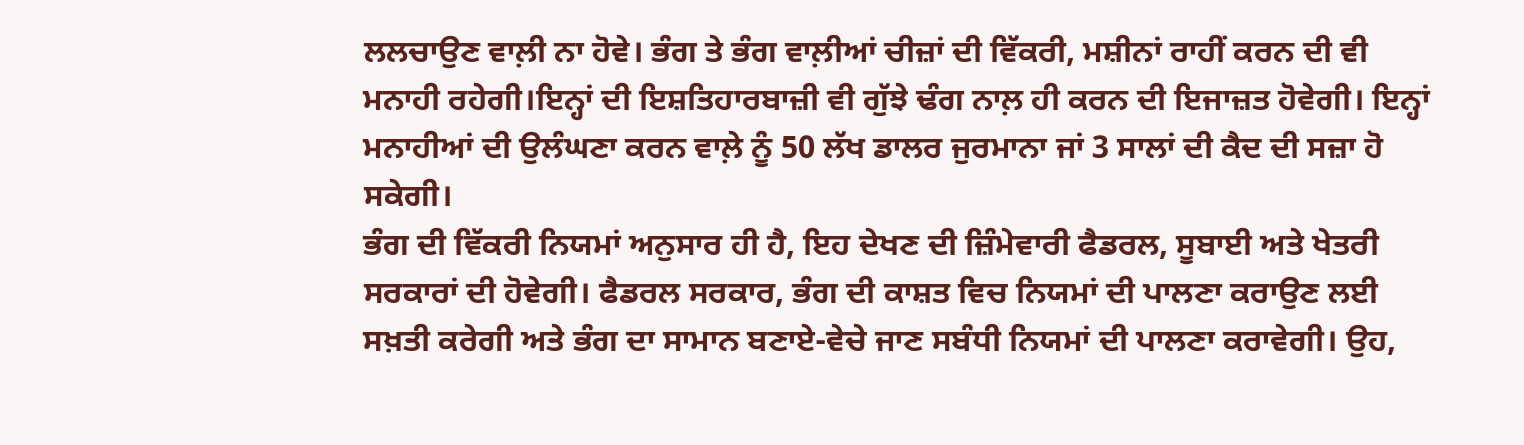ਲਲਚਾਉਣ ਵਾਲ਼ੀ ਨਾ ਹੋਵੇ। ਭੰਗ ਤੇ ਭੰਗ ਵਾਲ਼ੀਆਂ ਚੀਜ਼ਾਂ ਦੀ ਵਿੱਕਰੀ, ਮਸ਼ੀਨਾਂ ਰਾਹੀਂ ਕਰਨ ਦੀ ਵੀ ਮਨਾਹੀ ਰਹੇਗੀ।ਇਨ੍ਹਾਂ ਦੀ ਇਸ਼ਤਿਹਾਰਬਾਜ਼ੀ ਵੀ ਗੁੱਝੇ ਢੰਗ ਨਾਲ਼ ਹੀ ਕਰਨ ਦੀ ਇਜਾਜ਼ਤ ਹੋਵੇਗੀ। ਇਨ੍ਹਾਂ ਮਨਾਹੀਆਂ ਦੀ ਉਲੰਘਣਾ ਕਰਨ ਵਾਲ਼ੇ ਨੂੰ 50 ਲੱਖ ਡਾਲਰ ਜੁਰਮਾਨਾ ਜਾਂ 3 ਸਾਲਾਂ ਦੀ ਕੈਦ ਦੀ ਸਜ਼ਾ ਹੋ ਸਕੇਗੀ।
ਭੰਗ ਦੀ ਵਿੱਕਰੀ ਨਿਯਮਾਂ ਅਨੁਸਾਰ ਹੀ ਹੈ, ਇਹ ਦੇਖਣ ਦੀ ਜ਼ਿੰਮੇਵਾਰੀ ਫੈਡਰਲ, ਸੂਬਾਈ ਅਤੇ ਖੇਤਰੀ ਸਰਕਾਰਾਂ ਦੀ ਹੋਵੇਗੀ। ਫੈਡਰਲ ਸਰਕਾਰ, ਭੰਗ ਦੀ ਕਾਸ਼ਤ ਵਿਚ ਨਿਯਮਾਂ ਦੀ ਪਾਲਣਾ ਕਰਾਉਣ ਲਈ ਸਖ਼ਤੀ ਕਰੇਗੀ ਅਤੇ ਭੰਗ ਦਾ ਸਾਮਾਨ ਬਣਾਏ-ਵੇਚੇ ਜਾਣ ਸਬੰਧੀ ਨਿਯਮਾਂ ਦੀ ਪਾਲਣਾ ਕਰਾਵੇਗੀ। ਉਹ,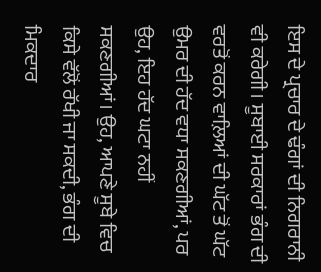ਇਸ ਦੇ ਪ੍ਰਚਾਰ ਦੇ ਢੰਗਾਂ ਦੀ ਨਿਗਰਾਨੀ ਵੀ ਕਰੇਗੀ। ਸੂਬਾਈ ਸਰਕਾਰਾਂ ਭੰਗ ਦੀ ਵਰਤੋਂ ਕਰਨ ਵਾਲ਼ਿਆਂ ਦੀ ਘੱਟ ਤੋਂ ਘੱਟ ਉਮਰ ਦੀ ਹੱਦ ਵਧਾ ਸਕਣਗੀਆਂ, ਪਰ ਉਹ, ਇਹ ਹੱਦ ਘਟਾ ਨਹੀਂ ਸਕਣਗੀਆਂ। ਉਹ, ਆਪਣੇ ਸੂਬੇ ਵਿਚ ਕਿਸੇ ਵੱਲੋਂ ਰੱਖੀ ਜਾ ਸਕਦੀ, ਭੰਗ ਦੀ ਮਿਕਦਾਰ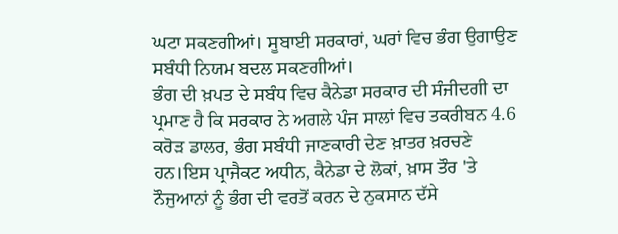ਘਟਾ ਸਕਣਗੀਆਂ। ਸੂਬਾਈ ਸਰਕਾਰਾਂ, ਘਰਾਂ ਵਿਚ ਭੰਗ ਉਗਾਉਣ ਸਬੰਧੀ ਨਿਯਮ ਬਦਲ ਸਕਣਗੀਆਂ।
ਭੰਗ ਦੀ ਖ਼ਪਤ ਦੇ ਸਬੰਧ ਵਿਚ ਕੈਨੇਡਾ ਸਰਕਾਰ ਦੀ ਸੰਜੀਦਗੀ ਦਾ ਪ੍ਰਮਾਣ ਹੈ ਕਿ ਸਰਕਾਰ ਨੇ ਅਗਲੇ ਪੰਜ ਸਾਲਾਂ ਵਿਚ ਤਕਰੀਬਨ 4.6 ਕਰੋੜ ਡਾਲਰ, ਭੰਗ ਸਬੰਧੀ ਜਾਣਕਾਰੀ ਦੇਣ ਖ਼ਾਤਰ ਖ਼ਰਚਣੇ ਹਨ।ਇਸ ਪ੍ਰਾਜੈਕਟ ਅਧੀਨ, ਕੈਨੇਡਾ ਦੇ ਲੋਕਾਂ, ਖ਼ਾਸ ਤੌਰ 'ਤੇ ਨੌਜੁਆਨਾਂ ਨੂੰ ਭੰਗ ਦੀ ਵਰਤੋਂ ਕਰਨ ਦੇ ਨੁਕਸਾਨ ਦੱਸੇ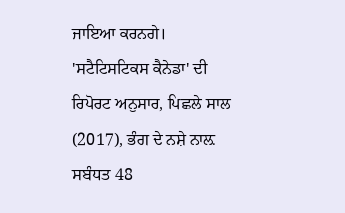ਜਾਇਆ ਕਰਨਗੇ। 'ਸਟੈਟਿਸਟਿਕਸ ਕੈਨੇਡਾ' ਦੀ ਰਿਪੋਰਟ ਅਨੁਸਾਰ, ਪਿਛਲੇ ਸਾਲ (2017), ਭੰਗ ਦੇ ਨਸ਼ੇ ਨਾਲ਼ ਸਬੰਧਤ 48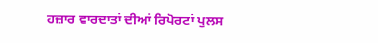ਹਜ਼ਾਰ ਵਾਰਦਾਤਾਂ ਦੀਆਂ ਰਿਪੋਰਟਾਂ ਪੁਲਸ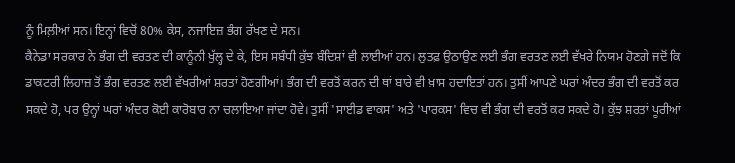ਨੂੰ ਮਿਲ਼ੀਆਂ ਸਨ। ਇਨ੍ਹਾਂ ਵਿਚੋਂ 80% ਕੇਸ, ਨਜਾਇਜ਼ ਭੰਗ ਰੱਖਣ ਦੇ ਸਨ।
ਕੈਨੇਡਾ ਸਰਕਾਰ ਨੇ ਭੰਗ ਦੀ ਵਰਤਣ ਦੀ ਕਾਨੂੰਨੀ ਖੁੱਲ੍ਹ ਦੇ ਕੇ, ਇਸ ਸਬੰਧੀ ਕੁੱਝ ਬੰਦਿਸ਼ਾਂ ਵੀ ਲਾਈਆਂ ਹਨ। ਲੁਤਫ਼ ਉਠਾਉਣ ਲਈ ਭੰਗ ਵਰਤਣ ਲਈ ਵੱਖਰੇ ਨਿਯਮ ਹੋਣਗੇ ਜਦੋਂ ਕਿ ਡਾਕਟਰੀ ਲਿਹਾਜ਼ ਤੋਂ ਭੰਗ ਵਰਤਣ ਲਈ ਵੱਖਰੀਆਂ ਸ਼ਰਤਾਂ ਹੋਣਗੀਆਂ। ਭੰਗ ਦੀ ਵਰਤੋਂ ਕਰਨ ਦੀ ਥਾਂ ਬਾਰੇ ਵੀ ਖ਼ਾਸ ਹਦਾਇਤਾਂ ਹਨ। ਤੁਸੀਂ ਆਪਣੇ ਘਰਾਂ ਅੰਦਰ ਭੰਗ ਦੀ ਵਰਤੋਂ ਕਰ ਸਕਦੇ ਹੋ, ਪਰ ਉਨ੍ਹਾਂ ਘਰਾਂ ਅੰਦਰ ਕੋਈ ਕਾਰੋਬਾਰ ਨਾ ਚਲਾਇਆ ਜਾਂਦਾ ਹੋਵੇ। ਤੁਸੀਂ 'ਸਾਈਡ ਵਾਕਸ' ਅਤੇ 'ਪਾਰਕਸ' ਵਿਚ ਵੀ ਭੰਗ ਦੀ ਵਰਤੋਂ ਕਰ ਸਕਦੇ ਹੋ। ਕੁੱਝ ਸ਼ਰਤਾਂ ਪੂਰੀਆਂ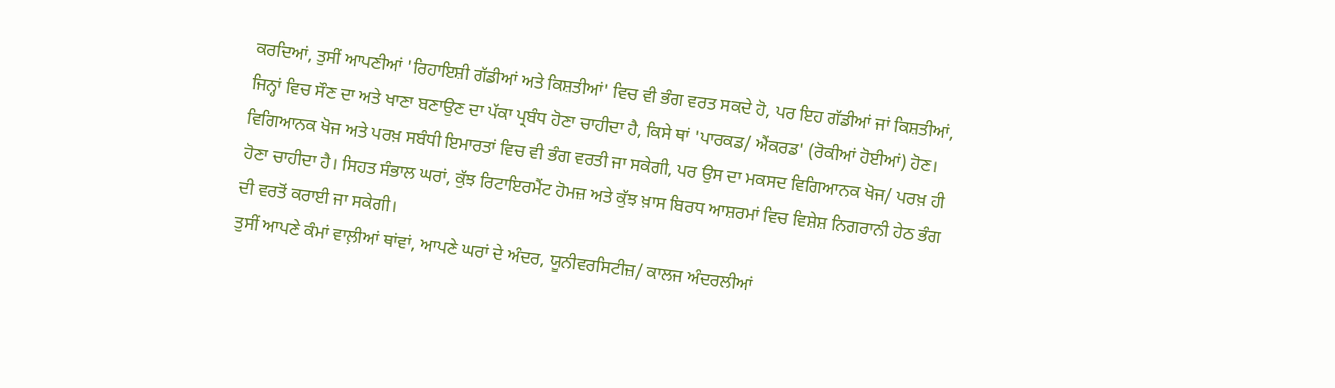ਕਰਦਿਆਂ, ਤੁਸੀਂ ਆਪਣੀਆਂ 'ਰਿਹਾਇਸ਼ੀ ਗੱਡੀਆਂ ਅਤੇ ਕਿਸ਼ਤੀਆਂ' ਵਿਚ ਵੀ ਭੰਗ ਵਰਤ ਸਕਦੇ ਹੋ, ਪਰ ਇਹ ਗੱਡੀਆਂ ਜਾਂ ਕਿਸ਼ਤੀਆਂ, ਜਿਨ੍ਹਾਂ ਵਿਚ ਸੌਣ ਦਾ ਅਤੇ ਖਾਣਾ ਬਣਾਉਣ ਦਾ ਪੱਕਾ ਪ੍ਰਬੰਧ ਹੋਣਾ ਚਾਹੀਦਾ ਹੈ, ਕਿਸੇ ਥਾਂ 'ਪਾਰਕਡ/ ਐਂਕਰਡ' (ਰੋਕੀਆਂ ਹੋਈਆਂ) ਹੋਣ। ਵਿਗਿਆਨਕ ਖੋਜ ਅਤੇ ਪਰਖ਼ ਸਬੰਧੀ ਇਮਾਰਤਾਂ ਵਿਚ ਵੀ ਭੰਗ ਵਰਤੀ ਜਾ ਸਕੇਗੀ, ਪਰ ਉਸ ਦਾ ਮਕਸਦ ਵਿਗਿਆਨਕ ਖੋਜ/ ਪਰਖ਼ ਹੀ ਹੋਣਾ ਚਾਹੀਦਾ ਹੈ। ਸਿਹਤ ਸੰਭਾਲ ਘਰਾਂ, ਕੁੱਝ ਰਿਟਾਇਰਮੈਂਟ ਹੋਮਜ਼ ਅਤੇ ਕੁੱਝ ਖ਼ਾਸ ਬਿਰਧ ਆਸ਼ਰਮਾਂ ਵਿਚ ਵਿਸ਼ੇਸ਼ ਨਿਗਰਾਨੀ ਹੇਠ ਭੰਗ ਦੀ ਵਰਤੋਂ ਕਰਾਈ ਜਾ ਸਕੇਗੀ।
ਤੁਸੀਂ ਆਪਣੇ ਕੰਮਾਂ ਵਾਲ਼ੀਆਂ ਥਾਂਵਾਂ, ਆਪਣੇ ਘਰਾਂ ਦੇ ਅੰਦਰ, ਯੂਨੀਵਰਸਿਟੀਜ਼/ ਕਾਲਜ ਅੰਦਰਲੀਆਂ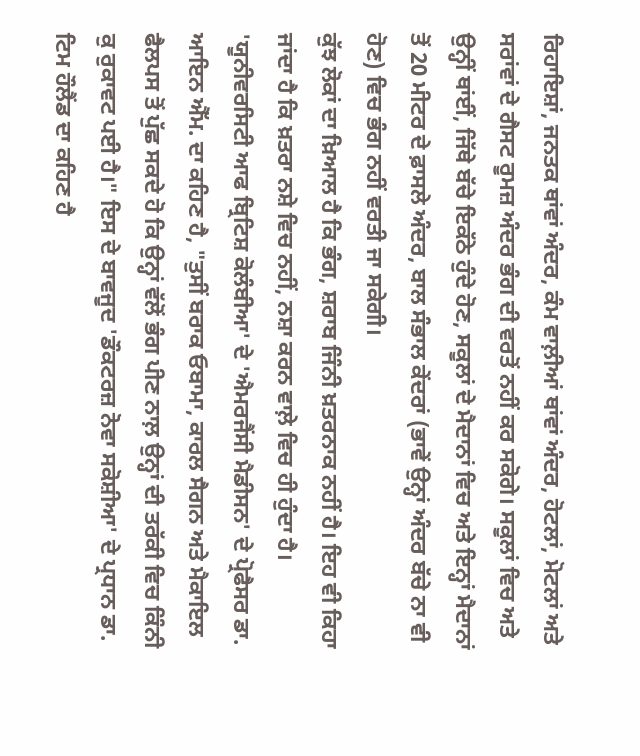ਰਿਹਾਇਸ਼ਾਂ, ਜਨਤਕ ਥਾਂਵਾਂ ਅੰਦਰ, ਕੰਮ ਵਾਲ਼ੀਆਂ ਥਾਂਵਾਂ ਅੰਦਰ, ਹੋਟਲਾਂ, ਮੋਟਲਾਂ ਅਤੇ ਸਰਾਂਵਾਂ ਦੇ ਗੈਸਟ ਰੂਮਜ਼ ਅੰਦਰ ਭੰਗ ਦੀ ਵਰਤੋਂ ਨਹੀਂ ਕਰ ਸਕੋਗੇ। ਸਕੂਲਾਂ ਵਿਚ ਅਤੇ ਉਨ੍ਹੀਂ ਥਾਂਈਂ, ਜਿੱਥੇ ਬੱਚੇ ਇਕੱਠੇ ਹੁੰਦੇ ਹੋਣ, ਸਕੂਲਾਂ ਦੇ ਮੈਦਾਨਾਂ ਵਿਚ ਅਤੇ ਇਨ੍ਹਾਂ ਮੈਦਾਨਾਂ ਤੋਂ 20 ਮੀਟਰ ਦੇ ਫ਼ਾਸਲੇ ਅੰਦਰ, ਬਾਲ ਸੰਭਾਲ ਕੇਂਦਰਾਂ (ਭਾਵੇਂ ਉਨ੍ਹਾਂ ਅੰਦਰ ਬੱਚੇ ਨਾ ਵੀ ਹੋਣ) ਵਿਚ ਭੰਗ ਨਹੀਂ ਵਰਤੀ ਜਾ ਸਕੇਗੀ।
ਕੁੱਝ ਲੋਕਾਂ ਦਾ ਖ਼ਿਆਲ ਹੈ ਕਿ ਭੰਗ, ਸ਼ਰਾਬ ਜਿੰਨੀ ਖ਼ਤਰਨਾਕ ਨਹੀਂ ਹੈ। ਇਹ ਵੀ ਕਿਹਾ ਜਾਂਦਾ ਹੈ ਕਿ ਖ਼ਤਰਾ ਨਸ਼ੇ ਵਿਚ ਨਹੀਂ, ਨਸ਼ਾ ਕਰਨ ਵਾਲ਼ੇ ਵਿਚ ਹੀ ਹੁੰਦਾ ਹੈ। 'ਯੂਨੀਵਰਸਿਟੀ ਆਫ ਬ੍ਰਿਟਿਸ਼ ਕੋਲੰਬੀਆ' ਦੇ 'ਐਮਰਜੈਂਸੀ ਮੈਡੀਸਨ' ਦੇ ਪ੍ਰੋਫੈਸਰ ਡਾ. ਆਇਨ ਐੱਮ. ਦਾ ਕਹਿਣ ਹੈ, "ਤੁਸੀਂ ਬਰਾਕ ਓਬਾਮਾ, ਕਾਰਲ ਸੈਗਨ ਅਤੇ ਮੈਕਾਇਲ ਫੈਲਪਸ ਤੋਂ ਪੁੱਛ ਸਕਦੇ ਹੋ ਕਿ ਉਨ੍ਹਾਂ ਵੱਲੋਂ ਭੰਗ ਪੀਣ ਨਾਲ਼ ਉਨ੍ਹਾਂ ਦੀ ਤਰੱਕੀ ਵਿਚ ਕਿੰਨੀ ਕੁ ਰੁਕਾਵਟ ਪਈ ਹੈ।" ਇਸ ਦੇ ਬਾਵਜੂਦ 'ਡੌਕਟਰਜ਼ ਨੋਵਾ ਸਕੋਸ਼ੀਆ' ਦੇ ਪ੍ਰਧਾਨ ਡਾ. ਟਿਮ ਹੌਲੈਂਡ ਦਾ ਕਹਿਣ ਹੈ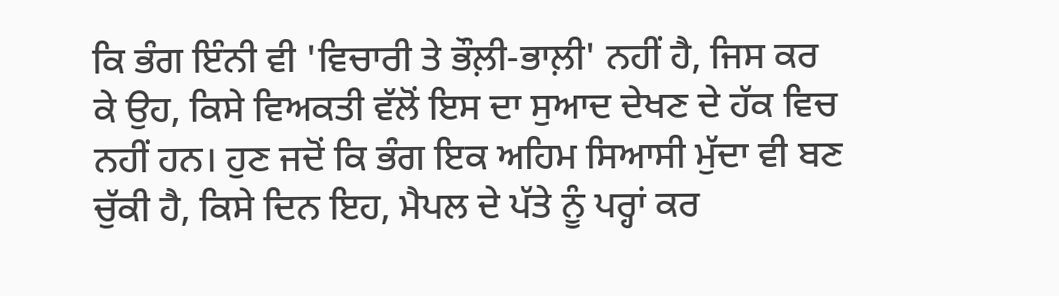ਕਿ ਭੰਗ ਇੰਨੀ ਵੀ 'ਵਿਚਾਰੀ ਤੇ ਭੌਲ਼ੀ-ਭਾਲ਼ੀ' ਨਹੀਂ ਹੈ, ਜਿਸ ਕਰ ਕੇ ਉਹ, ਕਿਸੇ ਵਿਅਕਤੀ ਵੱਲੋਂ ਇਸ ਦਾ ਸੁਆਦ ਦੇਖਣ ਦੇ ਹੱਕ ਵਿਚ ਨਹੀਂ ਹਨ। ਹੁਣ ਜਦੋਂ ਕਿ ਭੰਗ ਇਕ ਅਹਿਮ ਸਿਆਸੀ ਮੁੱਦਾ ਵੀ ਬਣ ਚੁੱਕੀ ਹੈ, ਕਿਸੇ ਦਿਨ ਇਹ, ਮੈਪਲ ਦੇ ਪੱਤੇ ਨੂੰ ਪਰ੍ਹਾਂ ਕਰ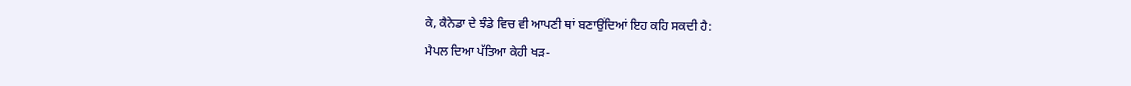ਕੇ, ਕੈਨੇਡਾ ਦੇ ਝੰਡੇ ਵਿਚ ਵੀ ਆਪਣੀ ਥਾਂ ਬਣਾਉਂਦਿਆਂ ਇਹ ਕਹਿ ਸਕਦੀ ਹੈ:
ਮੈਪਲ ਦਿਆ ਪੱਤਿਆ ਕੇਹੀ ਖੜ-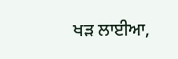ਖੜ ਲਾਈਆ,